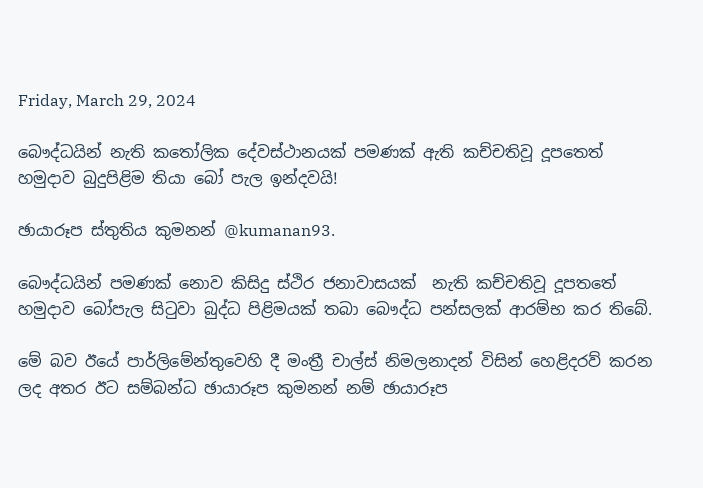Friday, March 29, 2024

බෞද්ධයින් නැති කතෝලික දේවස්ථානයක් පමණක් ඇති කච්චතිවූ දූපතෙත් හමුදාව බුදුපිළිම තියා බෝ පැල ඉන්දවයි!

ඡායාරූප ස්තුතිය කුමනන් @kumanan93.

බෞද්ධයින් පමණක් නොව කිසිදු ස්ථිර ජනාවාසයක්  නැති කච්චතිවූ දූපතතේ හමුදාව බෝපැල සිටුවා බුද්ධ පිළිමයක් තබා බෞද්ධ පන්සලක් ආරම්භ කර තිබේ.

මේ බව ඊයේ පාර්ලිමේන්තුවෙහි දී මංත්‍රී චාල්ස් නිමලනාදන් විසින් හෙළිදරව් කරන ලද අතර ඊට සම්බන්ධ ඡායාරූප කුමනන් නම් ඡායාරූප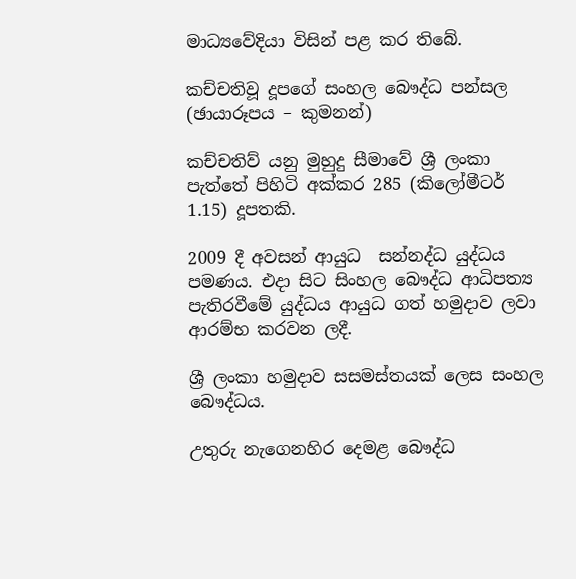මාධ්‍යවේදියා විසින් පළ කර තිබේ.

කච්චතිවූ දූපගේ සංහල බෞද්ධ පන්සල (ඡායාරූපය – කුමනන්)

කච්චතිව් යනු මුහුදු සීමාවේ ශ්‍රී ලංකා පැත්තේ පිහිටි අක්කර 285 (කිලෝමීටර් 1.15) දූපතකි.

2009 දී අවසන් ආයුධ  සන්නද්ධ යුද්ධය පමණය. එදා සිට සිංහල බෞද්ධ ආධිපත්‍ය පැතිරවීමේ යුද්ධය ආයුධ ගත් හමුදාව ලවා ආරම්භ කරවන ලදී.

ශ්‍රී ලංකා හමුදාව සසමස්තයක් ලෙස සංහල බෞද්ධය.

උතුරු නැගෙනහිර දෙමළ බෞද්ධ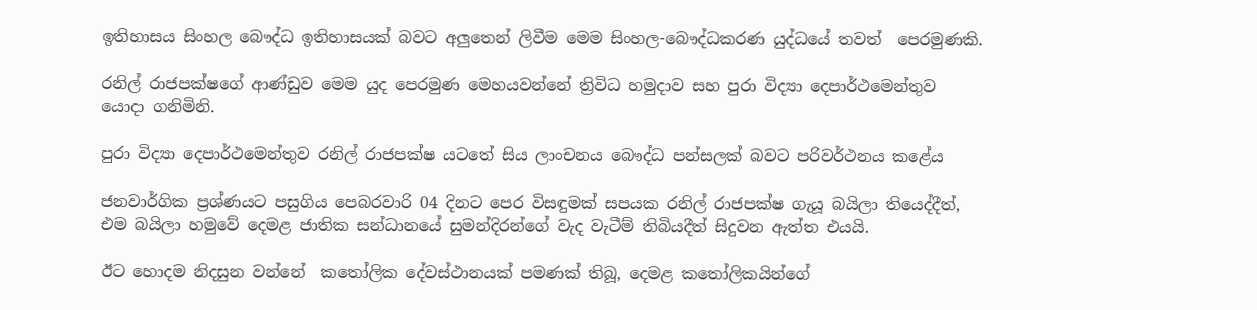ඉතිහාසය සිංහල බෞද්ධ ඉතිහාසයක් බවට අලුතෙන් ලිවීම මෙම සිංහල-බෞද්ධකරණ යුද්ධයේ තවත්  පෙරමුණකි.

රනිල් රාජපක්ෂගේ ආණ්ඩුව මෙම යුද පෙරමුණ මෙහයවන්නේ ත්‍රිවිධ හමුදාව සහ පුරා විද්‍යා දෙපාර්ථමෙන්තුව යොදා ගනිමිනි.

පුරා විද්‍යා දෙපාර්ථමෙන්තුව රනිල් රාජපක්ෂ යටතේ සිය ලාංචනය බෞද්ධ පන්සලක් බවට පරිවර්ථනය කළේය

ජනවාර්ගික ප්‍රශ්ණයට පසුගිය පෙබරවාරි 04 දිනට පෙර විසඳුමක් සපයක රනිල් රාජපක්ෂ ගැයූ බයිලා තියෙද්දීත්, එම බයිලා හමුවේ දෙමළ ජාතික සන්ධානයේ සුමන්දිරන්ගේ වැද වැටීම් තිබියදීත් සිදුවන ඇත්ත එයයි.

ඊට හොදම නිදසුන වන්නේ  කතෝලික දේවස්ථානයක් පමණක් තිබූ, දෙමළ කතෝලිකයින්ගේ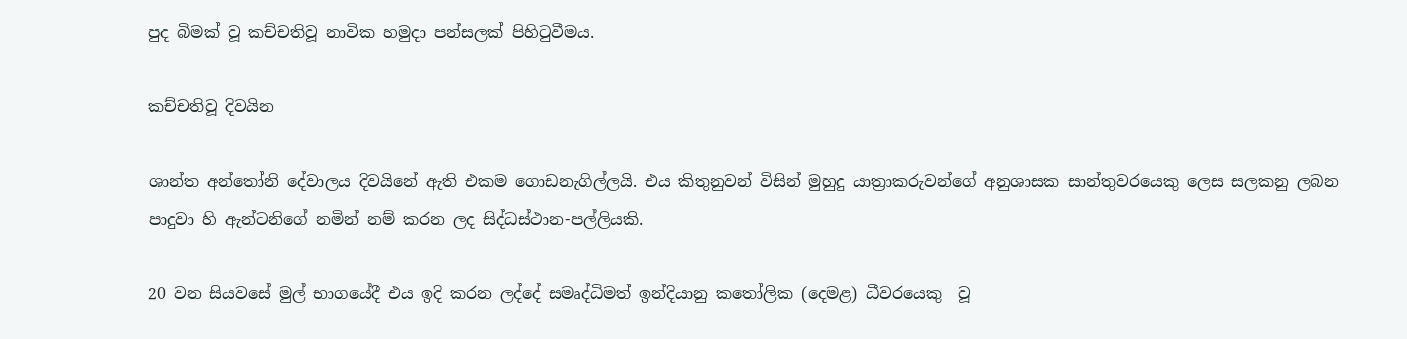පුද බිමක් වූ කච්චතිවූ නාවික හමුදා පන්සලක් පිහිටුවීමය.

කච්චතිවූ දිවයින

ශාන්ත අන්තෝනි දේවාලය දිවයිනේ ඇති එකම ගොඩනැගිල්ලයි. එය කිතුනුවන් විසින් මුහුදු යාත්‍රාකරුවන්ගේ අනුශාසක සාන්තුවරයෙකු ලෙස සලකනු ලබන පාදුවා හි ඇන්ටනිගේ නමින් නම් කරන ලද සිද්ධස්ථාන-පල්ලියකි.

20 වන සියවසේ මුල් භාගයේදී එය ඉදි කරන ලද්දේ සමෘද්ධිමත් ඉන්දියානු කතෝලික (දෙමළ) ධීවරයෙකු  වූ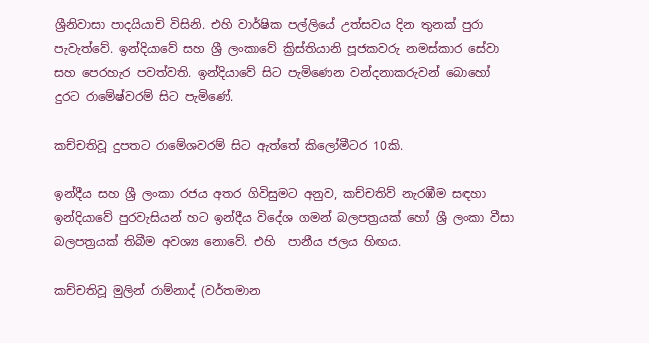ශ්‍රීනිවාසා පාදයියාචි විසිනි. එහි වාර්ෂික පල්ලියේ උත්සවය දින තුනක් පුරා පැවැත්වේ. ඉන්දියාවේ සහ ශ්‍රී ලංකාවේ ක්‍රිස්තියානි පූජකවරු නමස්කාර සේවා  සහ පෙරහැර පවත්වති. ඉන්දියාවේ සිට පැමිණෙන වන්දනාකරුවන් බොහෝ දුරට රාමේෂ්වරම් සිට පැමිණේ.

කච්චතිවූ දුපතට රාමේශවරම් සිට ඇත්තේ කිලෝමීටර 10කි.

ඉන්දීය සහ ශ්‍රී ලංකා රජය අතර ගිවිසුමට අනුව, කච්චතිව් නැරඹීම සඳහා ඉන්දියාවේ පුරවැසියන් හට ඉන්දීය විදේශ ගමන් බලපත්‍රයක් හෝ ශ්‍රී ලංකා වීසා බලපත්‍රයක් තිබීම අවශ්‍ය නොවේ. එහි  පානීය ජලය හිඟය.

කච්චතිවූ මුලින් රාම්නාද් (වර්තමාන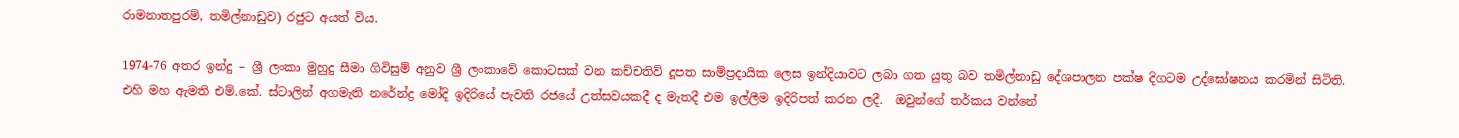රාමනාතපුරම්, තමිල්නාඩුව) රජුට අයත් විය.

1974-76 අතර ඉන්දු – ශ්‍රී ලංකා මුහුදු සීමා ගිවිසුම් අනුව ශ්‍රී ලංකාවේ කොටසක් වන කච්චතිව් දූපත සාම්ප්‍රදායික ලෙස ඉන්දියාවට ලබා ගත යුතු බව තමිල්නාඩු දේශපාලන පක්ෂ දිගටම උද්ඝෝෂනය කරමින් සිටිති. එහි මහ ඇමති එම්.කේ. ස්ටාලින් අගමැති නරේන්ද්‍ර මෝදි ඉදිරියේ පැවති රජයේ උත්සවයකදී ද මැතදී එම ඉල්ලීම ඉදිරිපත් කරන ලදී.  ඔවුන්ගේ තර්කය වන්නේ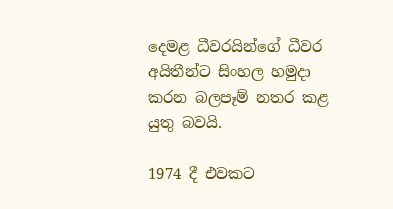දෙමළ ධීවරයින්ගේ ධීවර අයිතීන්ට සිංහල හමුදා කරන බලපෑම් නතර කළ යුතු බවයි.

1974 දී එවකට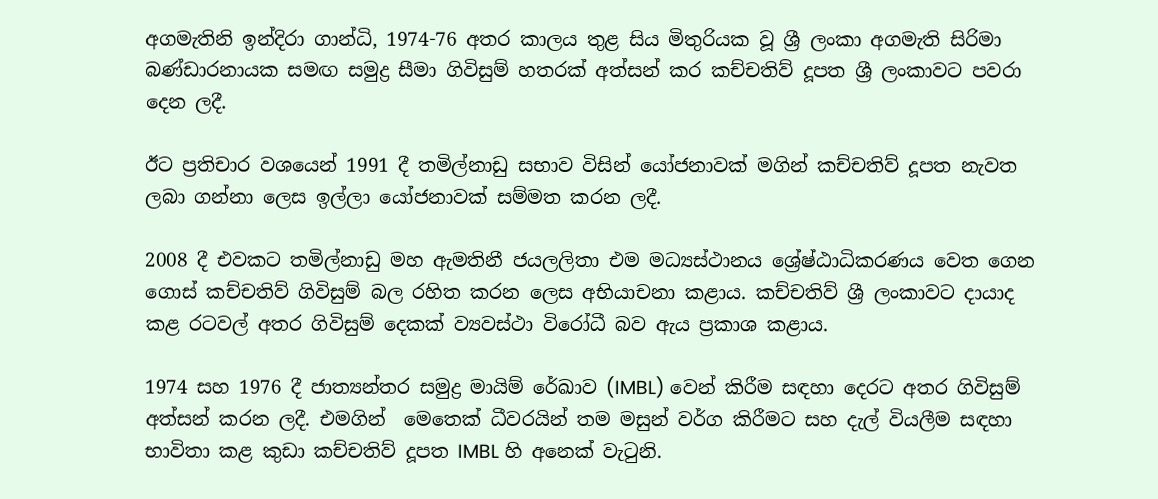අගමැතිනි ඉන්දිරා ගාන්ධි, 1974-76 අතර කාලය තුළ සිය මිතුරියක වූ ශ්‍රී ලංකා අගමැති සිරිමා බණ්ඩාරනායක සමඟ සමුද්‍ර සීමා ගිවිසුම් හතරක් අත්සන් කර කච්චතිව් දූපත ශ්‍රී ලංකාවට පවරා දෙන ලදී.

ඊට ප්‍රතිචාර වශයෙන් 1991 දී තමිල්නාඩු සභාව විසින් යෝජනාවක් මගින් කච්චතිව් දූපත නැවත ලබා ගන්නා ලෙස ඉල්ලා යෝජනාවක් සම්මත කරන ලදී.

2008 දී එවකට තමිල්නාඩු මහ ඇමතිනී ජයලලිතා එම මධ්‍යස්ථානය ශ්‍රේෂ්ඨාධිකරණය වෙත ගෙන ගොස් කච්චතිව් ගිවිසුම් බල රහිත කරන ලෙස අභියාචනා කළාය. කච්චතිව් ශ්‍රී ලංකාවට දායාද කළ රටවල් අතර ගිවිසුම් දෙකක් ව්‍යවස්ථා විරෝධී බව ඇය ප්‍රකාශ කළාය.

1974 සහ 1976 දී ජාත්‍යන්තර සමුද්‍ර මායිම් රේඛාව (IMBL) වෙන් කිරීම සඳහා දෙරට අතර ගිවිසුම් අත්සන් කරන ලදී. එමගින්  මෙතෙක් ධීවරයින් තම මසුන් වර්ග කිරීමට සහ දැල් වියලීම සඳහා භාවිතා කළ කුඩා කච්චතිව් දූපත IMBL හි අනෙක් වැටුනි.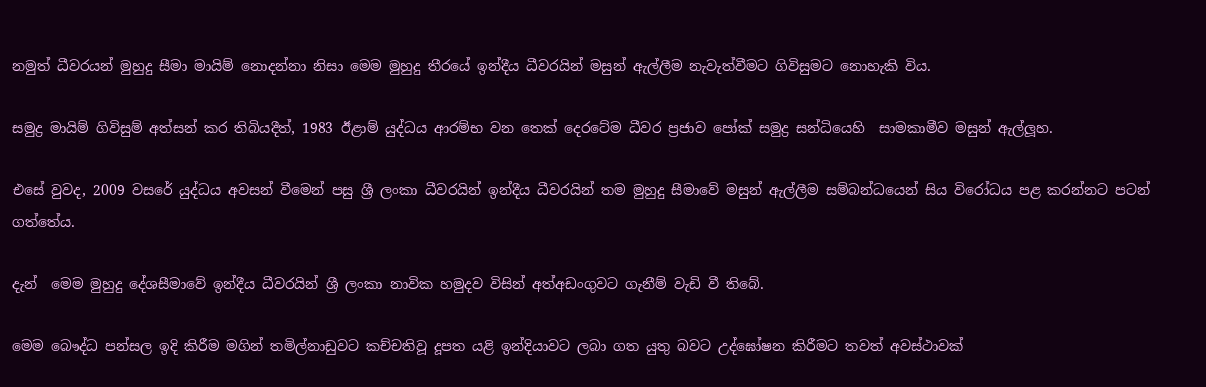නමුත් ධීවරයන් මුහුදු සීමා මායිම් නොදන්නා නිසා මෙම මුහුදු තීරයේ ඉන්දීය ධීවරයින් මසුන් ඇල්ලීම නැවැත්වීමට ගිවිසුමට නොහැකි විය.

සමුද්‍ර මායිම් ගිවිසුම් අත්සන් කර තිබියදීත්, 1983 ඊළාම් යුද්ධය ආරම්භ වන තෙක් දෙරටේම ධීවර ප්‍රජාව පෝක් සමුද්‍ර සන්ධියෙහි  සාමකාමීව මසුන් ඇල්ලූහ.

එසේ වුවද, 2009 වසරේ යුද්ධය අවසන් වීමෙන් පසු ශ්‍රී ලංකා ධීවරයින් ඉන්දීය ධීවරයින් තම මුහුදු සීමාවේ මසුන් ඇල්ලීම සම්බන්ධයෙන් සිය විරෝධය පළ කරන්නට පටන් ගත්තේය.

දැන්  මෙම මුහුදු දේශසීමාවේ ඉන්දීය ධීවරයින් ශ්‍රී ලංකා නාවික හමුදව විසින් අත්අඩංගුවට ගැනීම් වැඩි වී තිබේ.

මෙම බෞද්ධ පන්සල ඉදි කිරීම මගින් තමිල්නාඩුවට කච්චතිවූ දූපත යළි ඉන්දියාවට ලබා ගත යුතු බවට උද්ඝෝෂන කිරීමට තවත් අවස්ථාවක්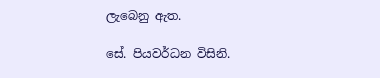ලැබෙනු ඇත.

සේ. පියවර්ධන විසිනි.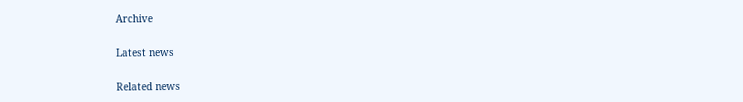Archive

Latest news

Related news